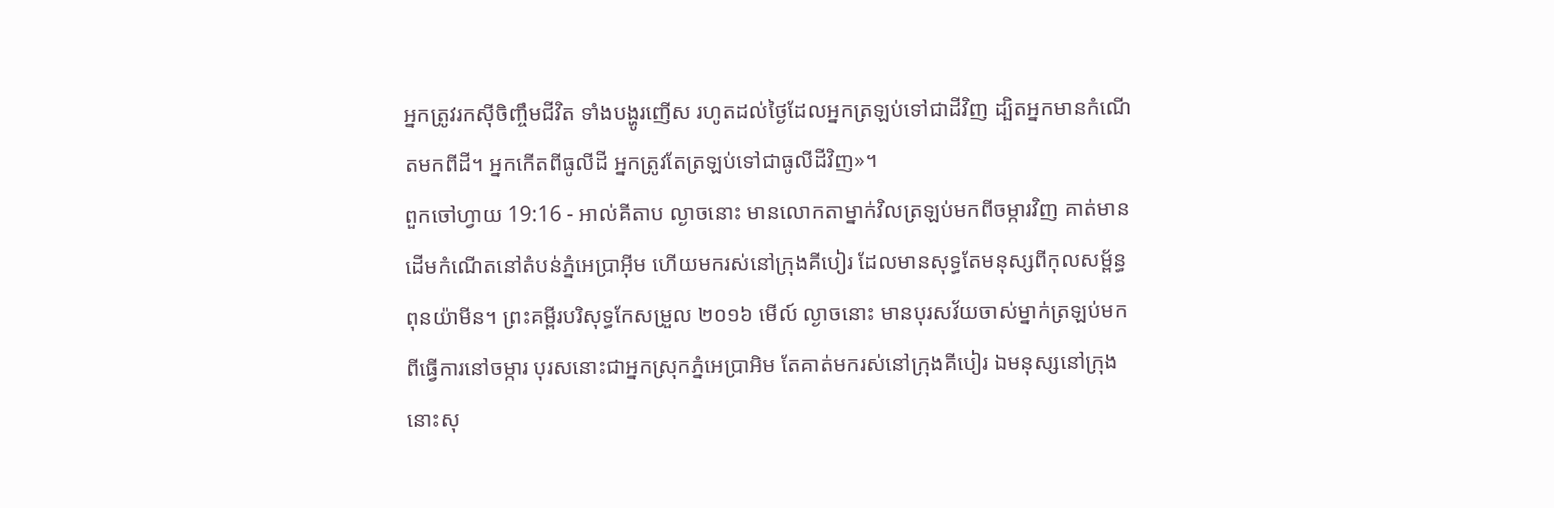អ្នកត្រូវរកស៊ីចិញ្ចឹមជីវិត ទាំងបង្ហូរញើស រហូតដល់ថ្ងៃដែលអ្នកត្រឡប់ទៅជាដីវិញ ដ្បិតអ្នកមានកំណើតមកពីដី។ អ្នកកើតពីធូលីដី អ្នកត្រូវតែត្រឡប់ទៅជាធូលីដីវិញ»។
ពួកចៅហ្វាយ 19:16 - អាល់គីតាប ល្ងាចនោះ មានលោកតាម្នាក់វិលត្រឡប់មកពីចម្ការវិញ គាត់មានដើមកំណើតនៅតំបន់ភ្នំអេប្រាអ៊ីម ហើយមករស់នៅក្រុងគីបៀរ ដែលមានសុទ្ធតែមនុស្សពីកុលសម្ព័ន្ធពុនយ៉ាមីន។ ព្រះគម្ពីរបរិសុទ្ធកែសម្រួល ២០១៦ មើល៍ ល្ងាចនោះ មានបុរសវ័យចាស់ម្នាក់ត្រឡប់មកពីធ្វើការនៅចម្ការ បុរសនោះជាអ្នកស្រុកភ្នំអេប្រាអិម តែគាត់មករស់នៅក្រុងគីបៀរ ឯមនុស្សនៅក្រុងនោះសុ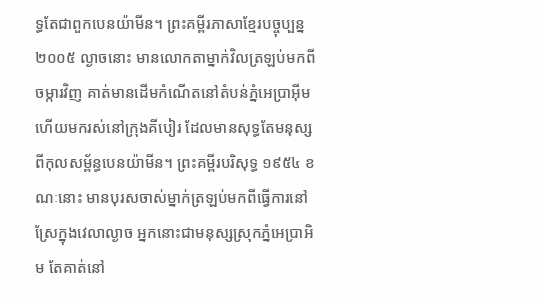ទ្ធតែជាពួកបេនយ៉ាមីន។ ព្រះគម្ពីរភាសាខ្មែរបច្ចុប្បន្ន ២០០៥ ល្ងាចនោះ មានលោកតាម្នាក់វិលត្រឡប់មកពីចម្ការវិញ គាត់មានដើមកំណើតនៅតំបន់ភ្នំអេប្រាអ៊ីម ហើយមករស់នៅក្រុងគីបៀរ ដែលមានសុទ្ធតែមនុស្សពីកុលសម្ព័ន្ធបេនយ៉ាមីន។ ព្រះគម្ពីរបរិសុទ្ធ ១៩៥៤ ខណៈនោះ មានបុរសចាស់ម្នាក់ត្រឡប់មកពីធ្វើការនៅស្រែក្នុងវេលាល្ងាច អ្នកនោះជាមនុស្សស្រុកភ្នំអេប្រាអិម តែគាត់នៅ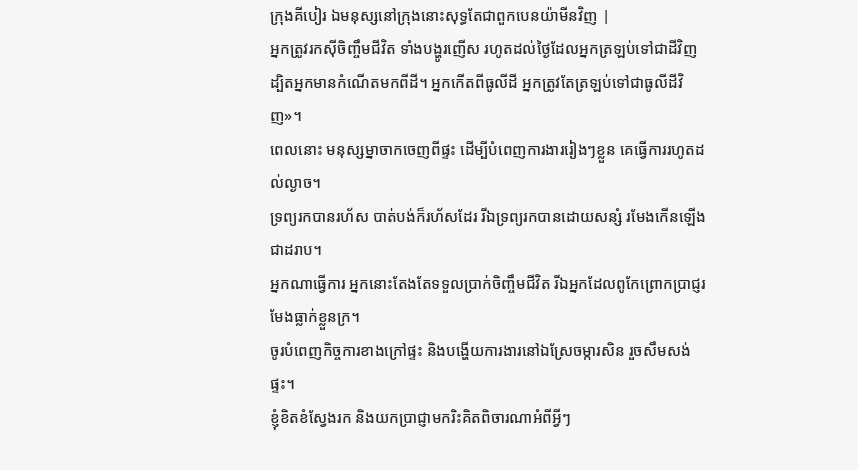ក្រុងគីបៀរ ឯមនុស្សនៅក្រុងនោះសុទ្ធតែជាពួកបេនយ៉ាមីនវិញ |
អ្នកត្រូវរកស៊ីចិញ្ចឹមជីវិត ទាំងបង្ហូរញើស រហូតដល់ថ្ងៃដែលអ្នកត្រឡប់ទៅជាដីវិញ ដ្បិតអ្នកមានកំណើតមកពីដី។ អ្នកកើតពីធូលីដី អ្នកត្រូវតែត្រឡប់ទៅជាធូលីដីវិញ»។
ពេលនោះ មនុស្សម្នាចាកចេញពីផ្ទះ ដើម្បីបំពេញការងាររៀងៗខ្លួន គេធ្វើការរហូតដល់ល្ងាច។
ទ្រព្យរកបានរហ័ស បាត់បង់ក៏រហ័សដែរ រីឯទ្រព្យរកបានដោយសន្សំ រមែងកើនឡើងជាដរាប។
អ្នកណាធ្វើការ អ្នកនោះតែងតែទទួលប្រាក់ចិញ្ចឹមជីវិត រីឯអ្នកដែលពូកែព្រោកប្រាជ្ញរមែងធ្លាក់ខ្លួនក្រ។
ចូរបំពេញកិច្ចការខាងក្រៅផ្ទះ និងបង្ហើយការងារនៅឯស្រែចម្ការសិន រួចសឹមសង់ផ្ទះ។
ខ្ញុំខិតខំស្វែងរក និងយកប្រាជ្ញាមករិះគិតពិចារណាអំពីអ្វីៗ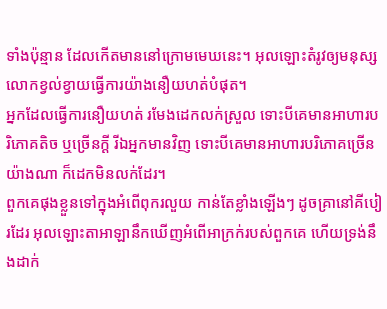ទាំងប៉ុន្មាន ដែលកើតមាននៅក្រោមមេឃនេះ។ អុលឡោះតំរូវឲ្យមនុស្សលោកខ្វល់ខ្វាយធ្វើការយ៉ាងនឿយហត់បំផុត។
អ្នកដែលធ្វើការនឿយហត់ រមែងដេកលក់ស្រួល ទោះបីគេមានអាហារបរិភោគតិច ឬច្រើនក្ដី រីឯអ្នកមានវិញ ទោះបីគេមានអាហារបរិភោគច្រើនយ៉ាងណា ក៏ដេកមិនលក់ដែរ។
ពួកគេផុងខ្លួនទៅក្នុងអំពើពុករលួយ កាន់តែខ្លាំងឡើងៗ ដូចគ្រានៅគីបៀរដែរ អុលឡោះតាអាឡានឹកឃើញអំពើអាក្រក់របស់ពួកគេ ហើយទ្រង់នឹងដាក់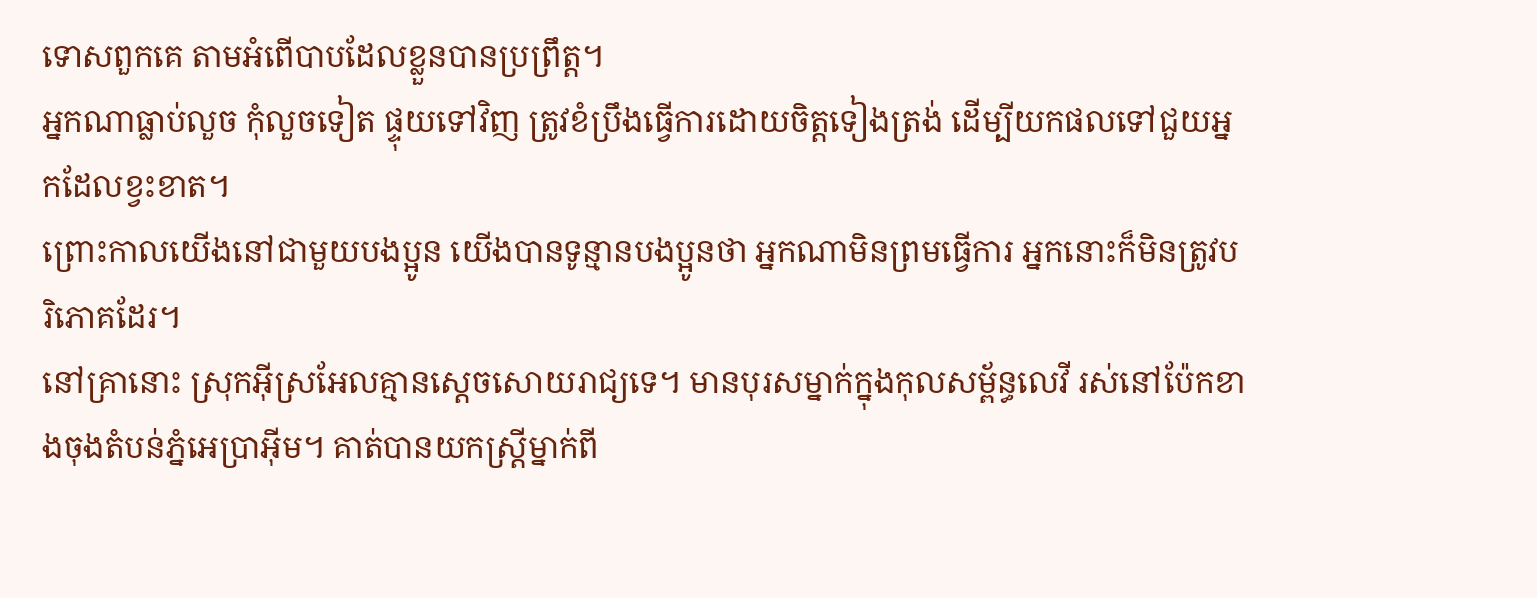ទោសពួកគេ តាមអំពើបាបដែលខ្លួនបានប្រព្រឹត្ត។
អ្នកណាធ្លាប់លួច កុំលួចទៀត ផ្ទុយទៅវិញ ត្រូវខំប្រឹងធ្វើការដោយចិត្ដទៀងត្រង់ ដើម្បីយកផលទៅជួយអ្នកដែលខ្វះខាត។
ព្រោះកាលយើងនៅជាមួយបងប្អូន យើងបានទូន្មានបងប្អូនថា អ្នកណាមិនព្រមធ្វើការ អ្នកនោះក៏មិនត្រូវបរិភោគដែរ។
នៅគ្រានោះ ស្រុកអ៊ីស្រអែលគ្មានស្តេចសោយរាជ្យទេ។ មានបុរសម្នាក់ក្នុងកុលសម្ព័ន្ធលេវី រស់នៅប៉ែកខាងចុងតំបន់ភ្នំអេប្រាអ៊ីម។ គាត់បានយកស្ត្រីម្នាក់ពី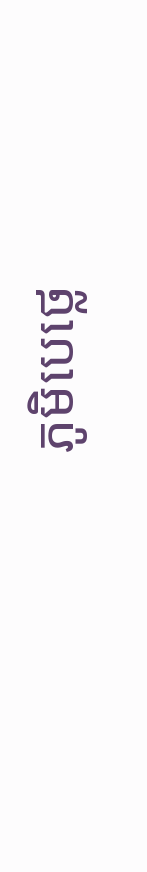ភូមិបេថ្លេ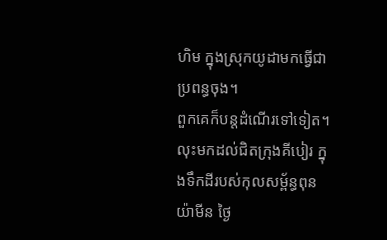ហិម ក្នុងស្រុកយូដាមកធ្វើជាប្រពន្ធចុង។
ពួកគេក៏បន្តដំណើរទៅទៀត។ លុះមកដល់ជិតក្រុងគីបៀរ ក្នុងទឹកដីរបស់កុលសម្ព័ន្ធពុនយ៉ាមីន ថ្ងៃ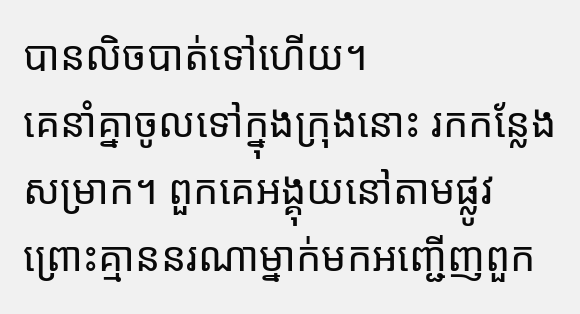បានលិចបាត់ទៅហើយ។
គេនាំគ្នាចូលទៅក្នុងក្រុងនោះ រកកន្លែងសម្រាក។ ពួកគេអង្គុយនៅតាមផ្លូវ ព្រោះគ្មាននរណាម្នាក់មកអញ្ជើញពួក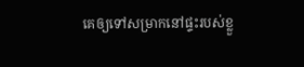គេឲ្យទៅសម្រាកនៅផ្ទះរបស់ខ្លួ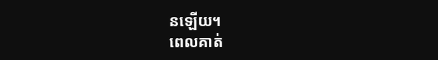នឡើយ។
ពេលគាត់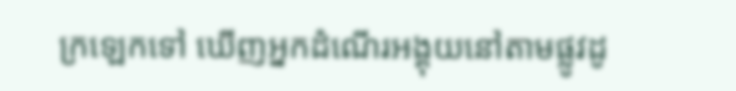ក្រឡេកទៅ ឃើញអ្នកដំណើរអង្គុយនៅតាមផ្លូវដូ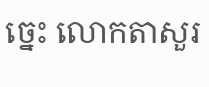ច្នេះ លោកតាសួរ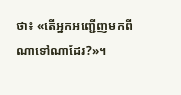ថា៖ «តើអ្នកអញ្ជើញមកពីណាទៅណាដែរ?»។